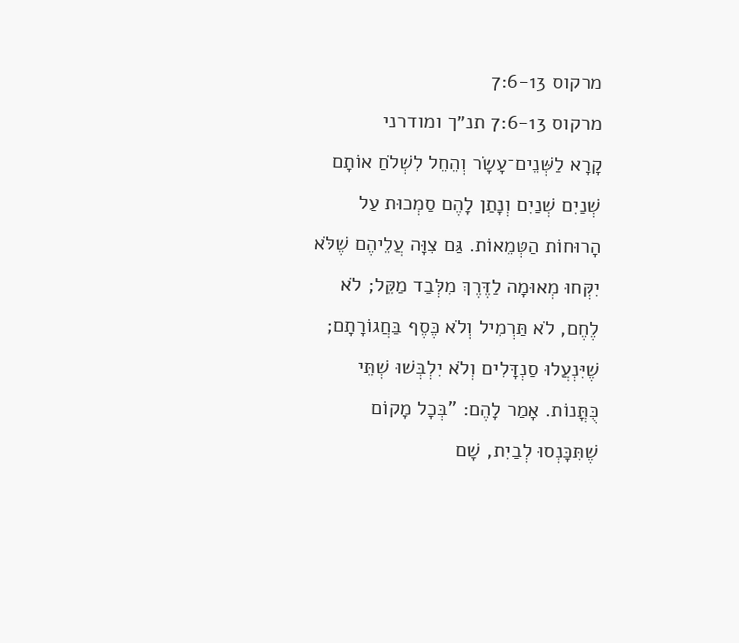מרקוס 7:6-13
מרקוס 7:6-13 תנ״ך ומודרני
קָרָא לַשְּׁנֵים־עָשָׂר וְהֵחֵל לִשְׁלֹחַ אוֹתָם שְׁנַיִם שְׁנַיִם וְנָתַן לָהֶם סַמְכוּת עַל הָרוּחוֹת הַטְּמֵאוֹת. גַּם צִוָּה עֲלֵיהֶם שֶׁלֹּא יִקְּחוּ מְאוּמָה לַדֶּרֶךְ מִלְּבַד מַקֵּל; לֹא לֶחֶם, לֹא תַּרְמִיל וְלֹא כֶּסֶף בַּחֲגוֹרָתָם; שֶׁיִּנְעֲלוּ סַנְדָּלִים וְלֹא יִלְבְּשׁוּ שְׁתֵּי כֻּתֳּנוֹת. אָמַר לָהֶם: "בְּכָל מָקוֹם שֶׁתִּכָּנְסוּ לְבַיִת, שָׁם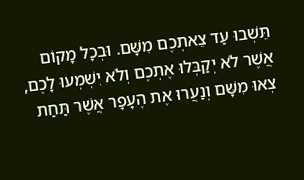תֵּשְׁבוּ עַד צֵאתְכֶם מִשָּׁם. וּבְכָל מָקוֹם אֲשֶׁר לֹא יְקַבְּלוּ אֶתְכֶם וְלֹא יִשְׁמְעוּ לָכֶם, צְאוּ מִשָּׁם וְנַעֲרוּ אֶת הֶעָפָר אֲשֶׁר תַּחַת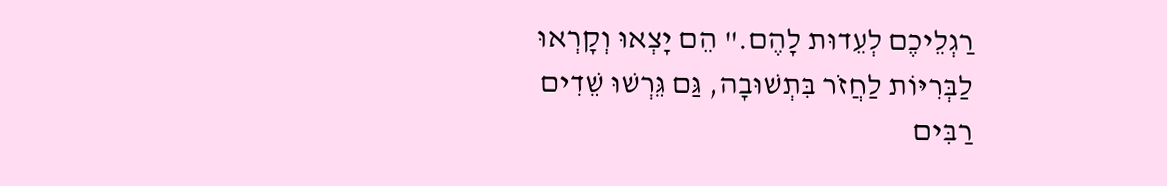רַגְלֵיכֶם לְעֵדוּת לָהֶם." הֵם יָצְאוּ וְקָרְאוּ לַבְּרִיּוֹת לַחֲזֺר בִּתְשׁוּבָה, גַּם גֵּרְשׁוּ שֵׁדִים רַבִּים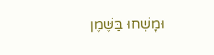וּמָשְׁחוּ בַּשֶּׁמֶן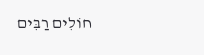חוֹלִים רַבִּים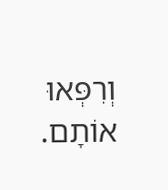וְרִפְּאוּ אוֹתָם.